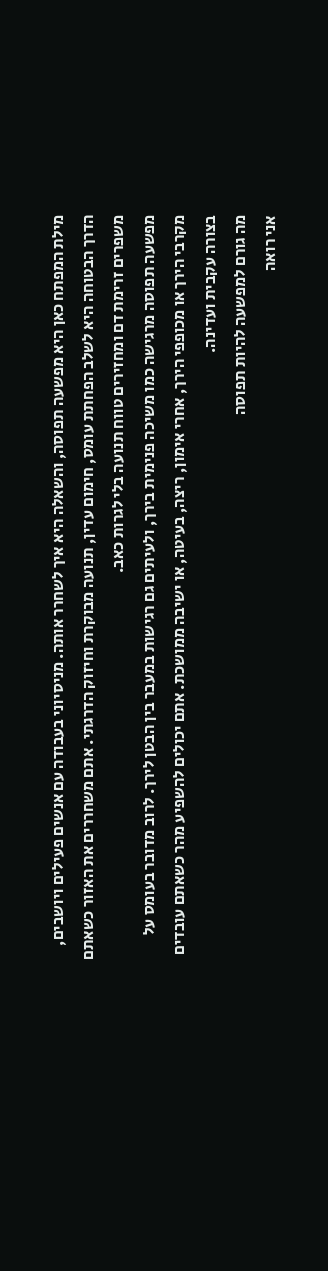מילת המפתח כאן היא מפשעה תפוסה, והשאלה היא איך לשחרר אותה. מניסיוני בעבודה עם אנשים פעילים ויושבים, הדרך הבטוחה היא לשלב הפחתת עומס, חימום עדין, תנועה מבוקרת וחיזוק הדרגתי. אתם משחררים את האזור כשאתם משפרים זרימת דם ומחזירים טווח תנועה בלי לגרות כאב.
מפשעה תפוסה מרגישה כמו משיכה פנימית בירך, ולעיתים גם רגישות במעבר בין הבטן לירך. לרוב מדובר בעומס על מקרבי הירך או מכופפי הירך, אחרי אימון, ריצה, בעיטה, או ישיבה ממושכת. אתם יכולים להשפיע מהר כשאתם עובדים בצורה עקבית ועדינה.
מה גורם למפשעה להיות תפוסה
אני רואה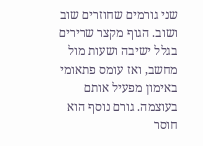שני גורמים שחוזרים שוב ושוב. הגוף מקצר שרירים בגלל ישיבה ושעות מול מחשב, ואז עומס פתאומי באימון מפעיל אותם בעוצמה. גורם נוסף הוא חוסר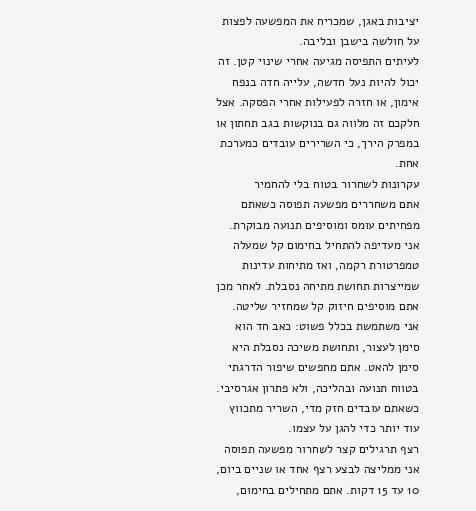יציבות באגן, שמכריח את המפשעה לפצות על חולשה בישבן ובליבה.
לעיתים התפיסה מגיעה אחרי שינוי קטן. זה יכול להיות נעל חדשה, עלייה חדה בנפח אימון, או חזרה לפעילות אחרי הפסקה. אצל חלקכם זה מלווה גם בנוקשות בגב תחתון או במפרק הירך, כי השרירים עובדים כמערכת אחת.
עקרונות לשחרור בטוח בלי להחמיר
אתם משחררים מפשעה תפוסה כשאתם מפחיתים עומס ומוסיפים תנועה מבוקרת. אני מעדיפה להתחיל בחימום קל שמעלה טמפרטורת רקמה, ואז מתיחות עדינות שמייצרות תחושת מתיחה נסבלת. לאחר מכן אתם מוסיפים חיזוק קל שמחזיר שליטה.
אני משתמשת בכלל פשוט: כאב חד הוא סימן לעצור, ותחושת משיכה נסבלת היא סימן להאט. אתם מחפשים שיפור הדרגתי בטווח תנועה ובהליכה, ולא פתרון אגרסיבי. כשאתם עובדים חזק מדי, השריר מתכווץ עוד יותר כדי להגן על עצמו.
רצף תרגילים קצר לשחרור מפשעה תפוסה
אני ממליצה לבצע רצף אחד או שניים ביום, 10 עד 15 דקות. אתם מתחילים בחימום,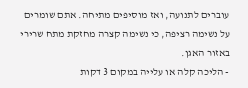עוברים לתנועה, ואז מוסיפים מתיחה. אתם שומרים על נשימה רציפה, כי נשימה קצרה מחזקת מתח שרירי באזור האגן.
- הליכה קלה או עלייה במקום 3 דקות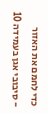כדי לחמם את האזור
- סיבובי אגן בעמידה 10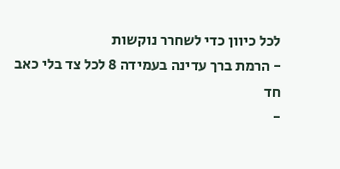לכל כיוון כדי לשחרר נוקשות
- הרמת ברך עדינה בעמידה 8 לכל צד בלי כאב חד
-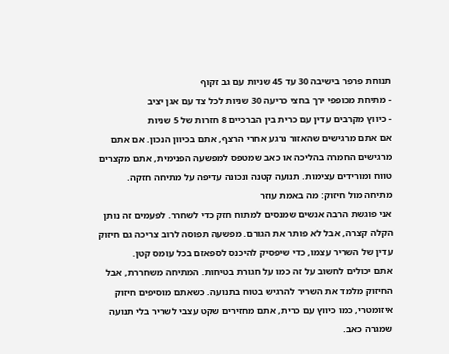תנוחת פרפר בישיבה 30 עד 45 שניות עם גב זקוף
- מתיחת מכופפי ירך בחצי כריעה 30 שניות לכל צד עם אגן יציב
- כיווץ מקרבים עדין עם כרית בין הברכיים 8 חזרות של 5 שניות
אם אתם מרגישים שהאזור נרגע אחרי הרצף, אתם בכיוון הנכון. אם אתם מרגישים החמרה בהליכה או כאב שמטפס למפשעה הפנימית, אתם מקצרים טווח ומורידים עצימות. תנועה קטנה ונכונה עדיפה על מתיחה חזקה.
מתיחה מול חיזוק: מה באמת עוזר
אני פוגשת הרבה אנשים שמנסים למתוח חזק כדי לשחרר. לפעמים זה נותן הקלה קצרה, אבל לא פותר את הגורם. מפשעה תפוסה לרוב צריכה גם חיזוק עדין של השריר עצמו, כדי שיפסיק להיכנס לספאזם בכל עומס קטן.
אתם יכולים לחשוב על זה כמו על חגורת בטיחות. המתיחה משחררת, אבל החיזוק מלמד את השריר להרגיש בטוח בתנועה. כשאתם מוסיפים חיזוק איזומטרי, כמו כיווץ עם כרית, אתם מחזירים שקט עצבי לשריר בלי תנועה שמגרה כאב.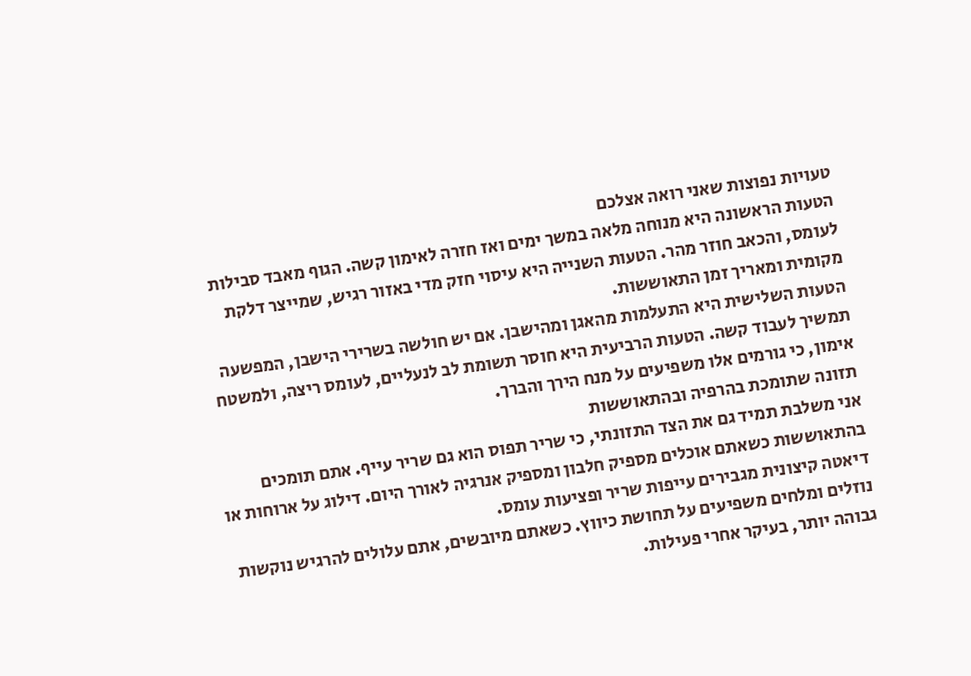טעויות נפוצות שאני רואה אצלכם
הטעות הראשונה היא מנוחה מלאה במשך ימים ואז חזרה לאימון קשה. הגוף מאבד סבילות לעומס, והכאב חוזר מהר. הטעות השנייה היא עיסוי חזק מדי באזור רגיש, שמייצר דלקת מקומית ומאריך זמן התאוששות.
הטעות השלישית היא התעלמות מהאגן ומהישבן. אם יש חולשה בשרירי הישבן, המפשעה תמשיך לעבוד קשה. הטעות הרביעית היא חוסר תשומת לב לנעליים, לעומס ריצה, ולמשטח אימון, כי גורמים אלו משפיעים על מנח הירך והברך.
תזונה שתומכת בהרפיה ובהתאוששות
אני משלבת תמיד גם את הצד התזונתי, כי שריר תפוס הוא גם שריר עייף. אתם תומכים בהתאוששות כשאתם אוכלים מספיק חלבון ומספיק אנרגיה לאורך היום. דילוג על ארוחות או דיאטה קיצונית מגבירים עייפות שריר ופציעות עומס.
נוזלים ומלחים משפיעים על תחושת כיווץ. כשאתם מיובשים, אתם עלולים להרגיש נוקשות גבוהה יותר, בעיקר אחרי פעילות.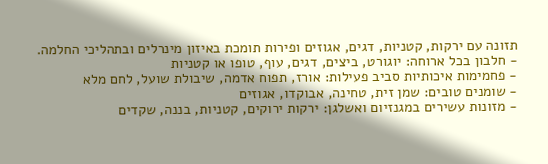תזונה עם ירקות, קטניות, דגים, אגוזים ופירות תומכת באיזון מינרלים ובתהליכי החלמה.
- חלבון בכל ארוחה: יוגורט, ביצים, דגים, עוף, טופו או קטניות
- פחמימות איכותיות סביב פעילות: אורז, תפוח אדמה, שיבולת שועל, לחם מלא
- שומנים טובים: שמן זית, טחינה, אבוקדו, אגוזים
- מזונות עשירים במגנזיום ואשלגן: ירקות ירוקים, קטניות, בננה, שקדים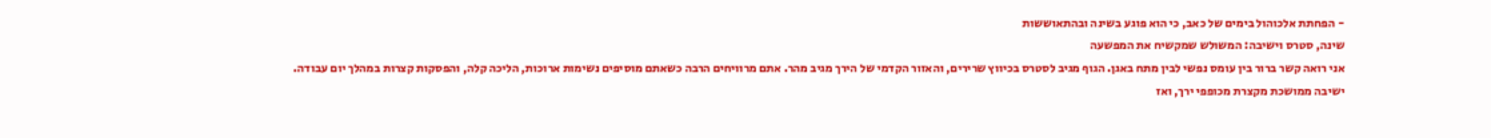- הפחתת אלכוהול בימים של כאב, כי הוא פוגע בשינה ובהתאוששות
שינה, סטרס וישיבה: המשולש שמקשיח את המפשעה
אני רואה קשר ברור בין עומס נפשי לבין מתח באגן. הגוף מגיב לסטרס בכיווץ שרירים, והאזור הקדמי של הירך מגיב מהר. אתם מרוויחים הרבה כשאתם מוסיפים נשימות ארוכות, הליכה קלה, והפסקות קצרות במהלך יום עבודה.
ישיבה ממושכת מקצרת מכופפי ירך, ואז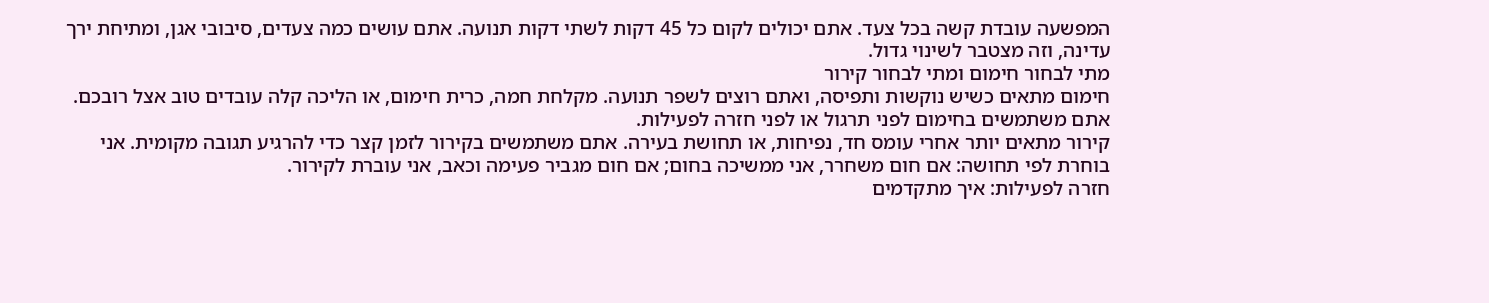המפשעה עובדת קשה בכל צעד. אתם יכולים לקום כל 45 דקות לשתי דקות תנועה. אתם עושים כמה צעדים, סיבובי אגן, ומתיחת ירך עדינה, וזה מצטבר לשינוי גדול.
מתי לבחור חימום ומתי לבחור קירור
חימום מתאים כשיש נוקשות ותפיסה, ואתם רוצים לשפר תנועה. מקלחת חמה, כרית חימום, או הליכה קלה עובדים טוב אצל רובכם. אתם משתמשים בחימום לפני תרגול או לפני חזרה לפעילות.
קירור מתאים יותר אחרי עומס חד, נפיחות, או תחושת בעירה. אתם משתמשים בקירור לזמן קצר כדי להרגיע תגובה מקומית. אני בוחרת לפי תחושה: אם חום משחרר, אני ממשיכה בחום; אם חום מגביר פעימה וכאב, אני עוברת לקירור.
חזרה לפעילות: איך מתקדמים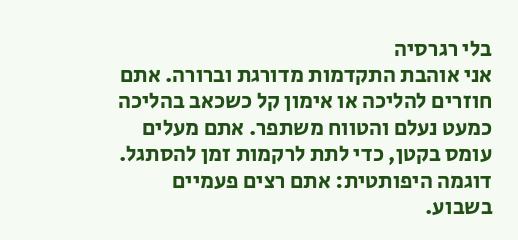בלי רגרסיה
אני אוהבת התקדמות מדורגת וברורה. אתם חוזרים להליכה או אימון קל כשכאב בהליכה כמעט נעלם והטווח משתפר. אתם מעלים עומס בקטן, כדי לתת לרקמות זמן להסתגל.
דוגמה היפותטית: אתם רצים פעמיים בשבוע.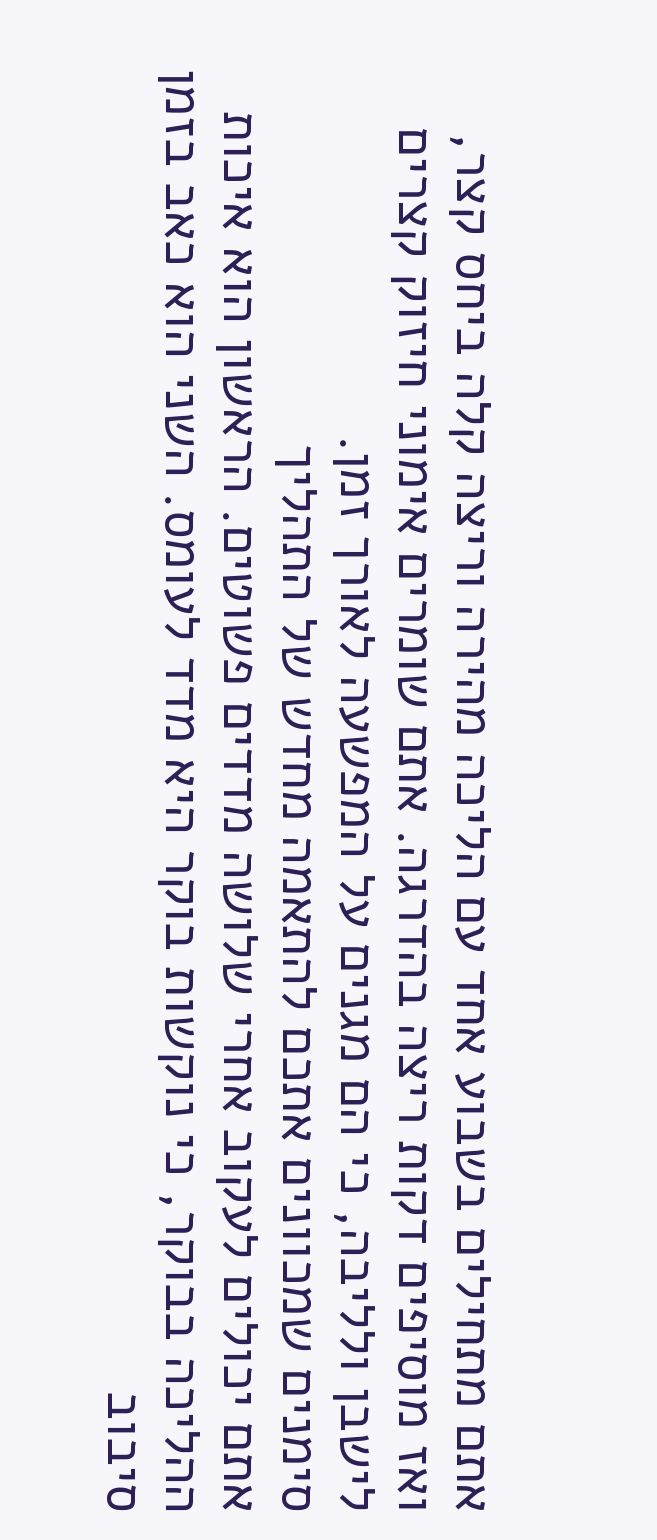אתם מתחילים בשבוע אחד עם הליכה מהירה וריצה קלה ביחס קצר, ואז מוסיפים דקות ריצה בהדרגה. אתם שומרים אימוני חיזוק קצרים לישבן ולליבה, כי הם מגנים על המפשעה לאורך זמן.
סימנים שמכוונים אתכם להתאמה מחדש של התהליך
אתם יכולים לעקוב אחרי שלושה מדדים פשוטים. הראשון הוא איכות ההליכה בבוקר, כי נוקשות בוקר היא מדד לעומס. השני הוא כאב בזמן סיבוב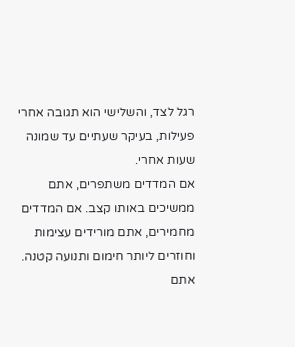רגל לצד, והשלישי הוא תגובה אחרי פעילות, בעיקר שעתיים עד שמונה שעות אחרי.
אם המדדים משתפרים, אתם ממשיכים באותו קצב. אם המדדים מחמירים, אתם מורידים עצימות וחוזרים ליותר חימום ותנועה קטנה. אתם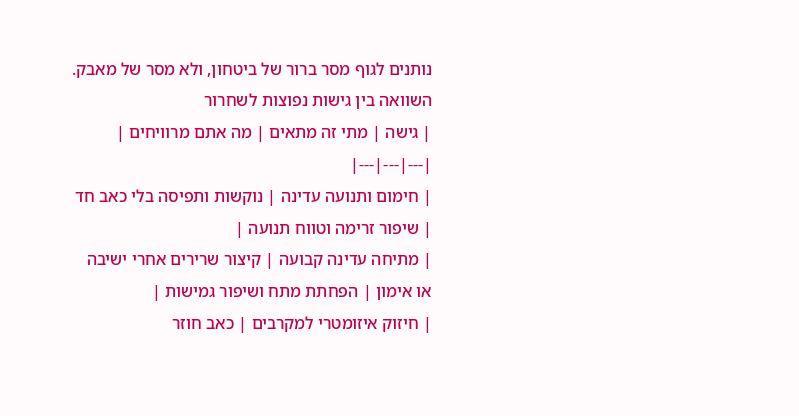נותנים לגוף מסר ברור של ביטחון, ולא מסר של מאבק.
השוואה בין גישות נפוצות לשחרור
| גישה | מתי זה מתאים | מה אתם מרוויחים |
|---|---|---|
| חימום ותנועה עדינה | נוקשות ותפיסה בלי כאב חד | שיפור זרימה וטווח תנועה |
| מתיחה עדינה קבועה | קיצור שרירים אחרי ישיבה או אימון | הפחתת מתח ושיפור גמישות |
| חיזוק איזומטרי למקרבים | כאב חוזר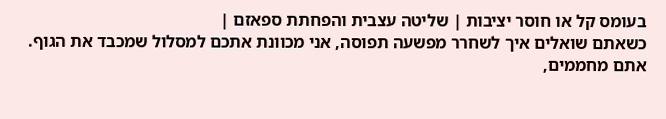בעומס קל או חוסר יציבות | שליטה עצבית והפחתת ספאזם |
כשאתם שואלים איך לשחרר מפשעה תפוסה, אני מכוונת אתכם למסלול שמכבד את הגוף. אתם מחממים,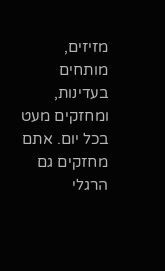מזיזים, מותחים בעדינות, ומחזקים מעט בכל יום. אתם מחזקים גם הרגלי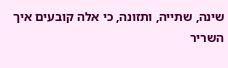שינה, שתייה, ותזונה, כי אלה קובעים איך השריר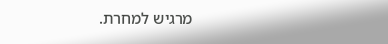מרגיש למחרת.